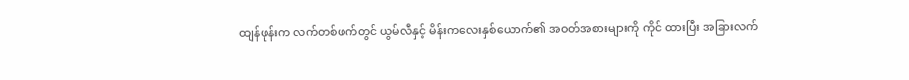ထျန်ဖုန်းက လက်တစ်ဖက်တွင် ယွမ်လီနှင့် မိန်းကလေးနှစ်ယောက်၏ အဝတ်အစားများကို ကိုင် ထားပြီး အခြားလက်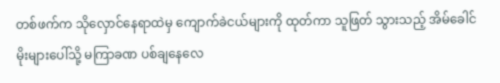တစ်ဖက်က သိုလှောင်နေရာထဲမှ ကျောက်ခဲငယ်များကို ထုတ်ကာ သူဖြတ် သွားသည့် အိမ်ခေါင်မိုးများပေါ်သို့ မကြာခဏ ပစ်ချနေလေ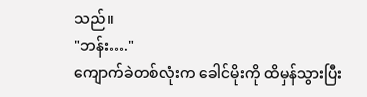သည်။
"ဘန်း…."
ကျောက်ခဲတစ်လုံးက ခေါင်မိုးကို ထိမှန်သွားပြီး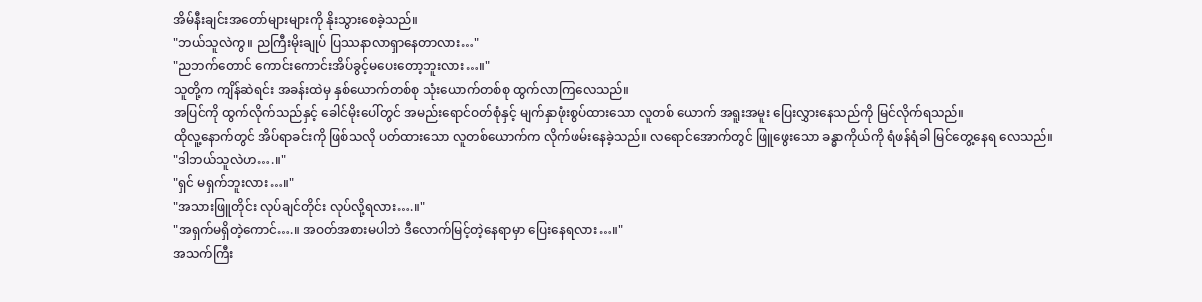အိမ်နီးချင်းအတော်များများကို နိုးသွားစေခဲ့သည်။
"ဘယ်သူလဲကွ။ ညကြီးမိုးချုပ် ပြဿနာလာရှာနေတာလား…"
"ညဘက်တောင် ကောင်းကောင်းအိပ်ခွင့်မပေးတော့ဘူးလား…။"
သူတို့က ကျိန်ဆဲရင်း အခန်းထဲမှ နှစ်ယောက်တစ်စု သုံးယောက်တစ်စု ထွက်လာကြလေသည်။
အပြင်ကို ထွက်လိုက်သည်နှင့် ခေါင်မိုးပေါ်တွင် အမည်းရောင်ဝတ်စုံနှင့် မျက်နှာဖုံးစွပ်ထားသော လူတစ် ယောက် အရူးအမူး ပြေးလွှားနေသည်ကို မြင်လိုက်ရသည်။
ထိုလူ့နောက်တွင် အိပ်ရာခင်းကို ဖြစ်သလို ပတ်ထားသော လူတစ်ယောက်က လိုက်ဖမ်းနေခဲ့သည်။ လရောင်အောက်တွင် ဖြူဖွေးသော ခန္ဓာကိုယ်ကို ရံဖန်ရံခါ မြင်တွေ့နေရ လေသည်။
"ဒါဘယ်သူလဲဟ….။"
"ရှင် မရှက်ဘူးလား…။"
"အသားဖြူတိုင်း လုပ်ချင်တိုင်း လုပ်လို့ရလား….။"
"အရှက်မရှိတဲ့ကောင်….။ အဝတ်အစားမပါဘဲ ဒီလောက်မြင့်တဲ့နေရာမှာ ပြေးနေရလား…။"
အသက်ကြီး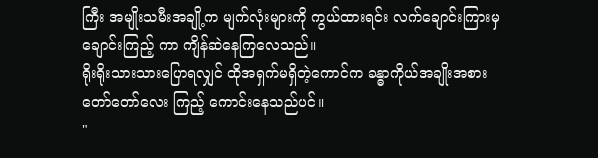ကြီး အမျိုးသမီးအချို့က မျက်လုံးများကို ကွယ်ထားရင်း လက်ချောင်းကြားမှ ချောင်းကြည့် ကာ ကျိန်ဆဲနေကြလေသည်။
ရိုးရိုးသားသားပြောရလျှင် ထိုအရှက်မရှိတဲ့ကောင်က ခန္ဓာကိုယ်အချိုးအစား တော်တော်လေး ကြည့် ကောင်းနေသည်ပင်။
"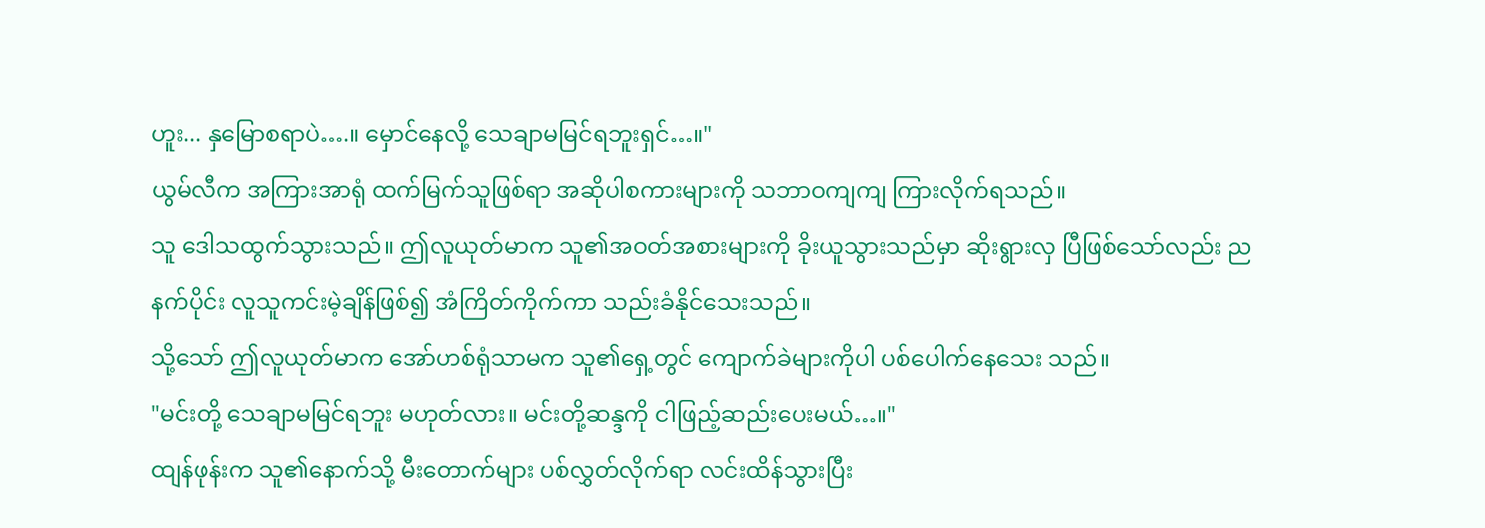ဟူး... နှမြောစရာပဲ….။ မှောင်နေလို့ သေချာမမြင်ရဘူးရှင်…။"
ယွမ်လီက အကြားအာရုံ ထက်မြက်သူဖြစ်ရာ အဆိုပါစကားများကို သဘာဝကျကျ ကြားလိုက်ရသည်။
သူ ဒေါသထွက်သွားသည်။ ဤလူယုတ်မာက သူ၏အဝတ်အစားများကို ခိုးယူသွားသည်မှာ ဆိုးရွားလှ ပြီဖြစ်သော်လည်း ညနက်ပိုင်း လူသူကင်းမဲ့ချိန်ဖြစ်၍ အံကြိတ်ကိုက်ကာ သည်းခံနိုင်သေးသည်။
သို့သော် ဤလူယုတ်မာက အော်ဟစ်ရုံသာမက သူ၏ရှေ့တွင် ကျောက်ခဲများကိုပါ ပစ်ပေါက်နေသေး သည်။
"မင်းတို့ သေချာမမြင်ရဘူး မဟုတ်လား။ မင်းတို့ဆန္ဒကို ငါဖြည့်ဆည်းပေးမယ်…။"
ထျန်ဖုန်းက သူ၏နောက်သို့ မီးတောက်များ ပစ်လွှတ်လိုက်ရာ လင်းထိန်သွားပြီး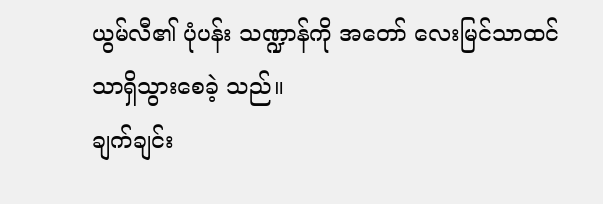ယွမ်လီ၏ ပုံပန်း သဏ္ဍာန်ကို အတော် လေးမြင်သာထင်သာရှိသွားစေခဲ့ သည်။
ချက်ချင်း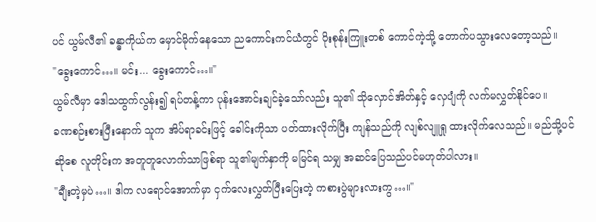ပင် ယွမ်လီ၏ ခန္ဓာကိုယ်က မှောင်မိုက်နေသော ညကောင်းကင်ယံတွင် ပိုးစုန်းကြူးတစ် ကောင်ကဲ့သို့ တောက်ပသွားလေတော့သည်။
"ခွေးကောင်…။ မင်း... ခွေးကောင်…။"
ယွမ်လီမှာ ဒေါသထွက်လွန်း၍ ရပ်တန့်ကာ ပုန်းအောင်းချင်ခဲ့သော်လည်း သူ၏ သိုလှောင်အိတ်နှင့် လှေပျံကို လက်မလွှတ်နိုင်ပေ။
ခဏစဉ်းစားပြီးနောက် သူက အိပ်ရာခင်းဖြင့် ခေါင်းကိုသာ ပတ်ထားလိုက်ပြီး ကျန်သည်ကို လျစ်လျူရှု ထားလိုက်လေသည်။ မည်သို့ပင်ဆိုစေ လူတိုင်းက အတူတူလောက်သာဖြစ်ရာ သူ၏မျက်နှာကို မမြင်ရ သမျှ အဆင်ပြေသည်ပင်မဟုတ်ပါလား။
"ချီးတဲ့မှပဲ…။ ဒါက လရောင်အောက်မှာ ငှက်လေးလွှတ်ပြီးပြေးတဲ့ ကစားပွဲများလားကွ…။"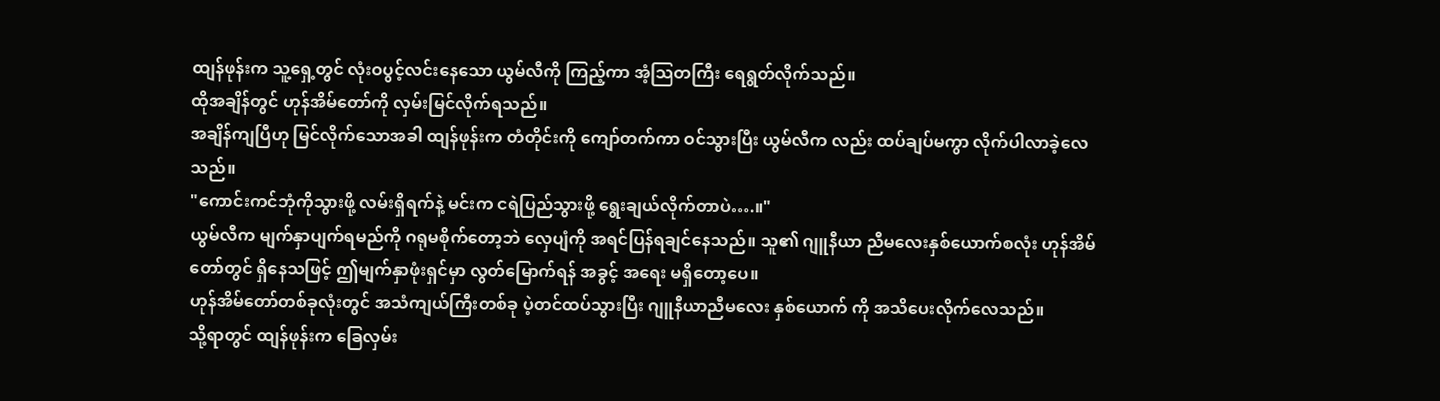ထျန်ဖုန်းက သူ့ရှေ့တွင် လုံးဝပွင့်လင်းနေသော ယွမ်လီကို ကြည့်ကာ အံ့သြတကြီး ရေရွတ်လိုက်သည်။
ထိုအချိန်တွင် ဟုန်အိမ်တော်ကို လှမ်းမြင်လိုက်ရသည်။
အချိန်ကျပြီဟု မြင်လိုက်သောအခါ ထျန်ဖုန်းက တံတိုင်းကို ကျော်တက်ကာ ဝင်သွားပြီး ယွမ်လီက လည်း ထပ်ချပ်မကွာ လိုက်ပါလာခဲ့လေသည်။
"ကောင်းကင်ဘုံကိုသွားဖို့ လမ်းရှိရက်နဲ့ မင်းက ငရဲပြည်သွားဖို့ ရွေးချယ်လိုက်တာပဲ….။"
ယွမ်လီက မျက်နှာပျက်ရမည်ကို ဂရုမစိုက်တော့ဘဲ လှေပျံကို အရင်ပြန်ရချင်နေသည်။ သူ၏ ဂျူနီယာ ညီမလေးနှစ်ယောက်စလုံး ဟုန်အိမ်တော်တွင် ရှိနေသဖြင့် ဤမျက်နှာဖုံးရှင်မှာ လွတ်မြောက်ရန် အခွင့် အရေး မရှိတော့ပေ။
ဟုန်အိမ်တော်တစ်ခုလုံးတွင် အသံကျယ်ကြီးတစ်ခု ပဲ့တင်ထပ်သွားပြီး ဂျူနီယာညီမလေး နှစ်ယောက် ကို အသိပေးလိုက်လေသည်။
သို့ရာတွင် ထျန်ဖုန်းက ခြေလှမ်း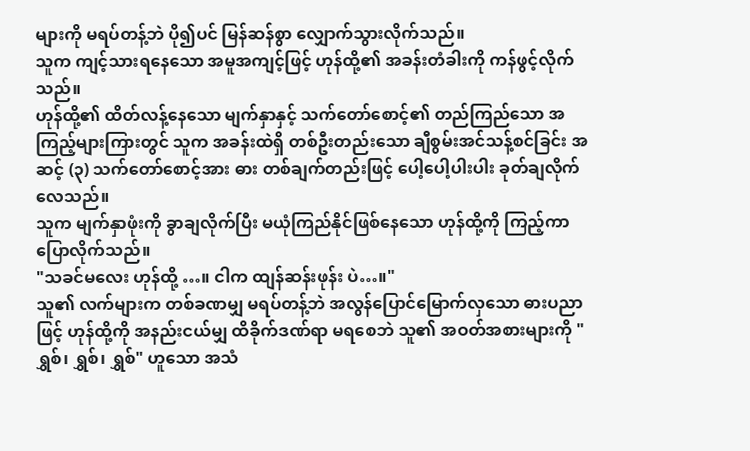များကို မရပ်တန့်ဘဲ ပို၍ပင် မြန်ဆန်စွာ လျှောက်သွားလိုက်သည်။
သူက ကျင့်သားရနေသော အမူအကျင့်ဖြင့် ဟုန်ထို့၏ အခန်းတံခါးကို ကန်ဖွင့်လိုက်သည်။
ဟုန်ထို့၏ ထိတ်လန့်နေသော မျက်နှာနှင့် သက်တော်စောင့်၏ တည်ကြည်သော အကြည့်များကြားတွင် သူက အခန်းထဲရှိ တစ်ဦးတည်းသော ချီစွမ်းအင်သန့်စင်ခြင်း အဆင့် (၃) သက်တော်စောင့်အား ဓား တစ်ချက်တည်းဖြင့် ပေါ့ပေါ့ပါးပါး ခုတ်ချလိုက်လေသည်။
သူက မျက်နှာဖုံးကို ခွာချလိုက်ပြီး မယုံကြည်နိုင်ဖြစ်နေသော ဟုန်ထို့ကို ကြည့်ကာ ပြောလိုက်သည်။
"သခင်မလေး ဟုန်ထို့ …။ ငါက ထျန်ဆန်းဖုန်း ပဲ…။"
သူ၏ လက်များက တစ်ခဏမျှ မရပ်တန့်ဘဲ အလွန်ပြောင်မြောက်လှသော ဓားပညာဖြင့် ဟုန်ထို့ကို အနည်းငယ်မျှ ထိခိုက်ဒဏ်ရာ မရစေဘဲ သူ၏ အဝတ်အစားများကို "ရွှစ်၊ ရွှစ်၊ ရွှစ်" ဟူသော အသံ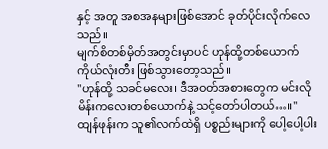နှင့် အတူ အစအနများဖြစ်အောင် ခုတ်ပိုင်းလိုက်လေသည်။
မျက်စိတစ်မှိတ်အတွင်းမှာပင် ဟုန်ထို့တစ်ယောက် ကိုယ်လုံးတီး ဖြစ်သွားတော့သည်။
"ဟုန်ထို့ သခင်မလေး၊ ဒီအဝတ်အစားတွေက မင်းလို မိန်းကလေးတစ်ယောက်နဲ့ သင့်တော်ပါတယ်…။"
ထျန်ဖုန်းက သူ၏လက်ထဲရှိ ပစ္စည်းများကို ပေါ့ပေါ့ပါး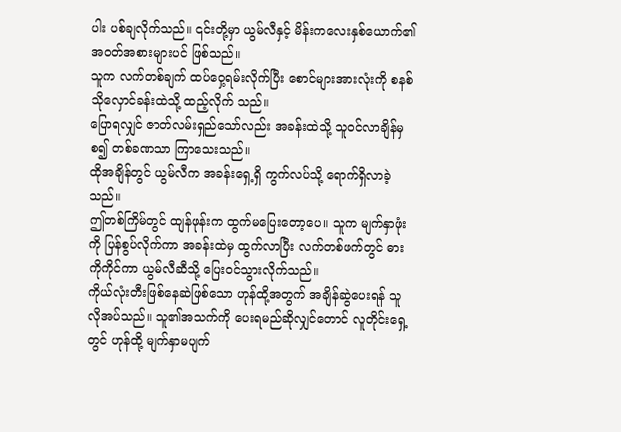ပါး ပစ်ချလိုက်သည်။ ၎င်းတို့မှာ ယွမ်လီနှင့် မိန်းကလေးနှစ်ယောက်၏ အဝတ်အစားများပင် ဖြစ်သည်။
သူက လက်တစ်ချက် ထပ်ဝှေ့ရမ်းလိုက်ပြီး စောင်များအားလုံးကို စနစ်သိုလှောင်ခန်းထဲသို့ ထည့်လိုက် သည်။
ပြောရလျှင် ဇာတ်လမ်းရှည်သော်လည်း အခန်းထဲသို့ သူဝင်လာချိန်မှစ၍ တစ်ခဏသာ ကြာသေးသည်။
ထိုအချိန်တွင် ယွမ်လီက အခန်းရှေ့ရှိ ကွက်လပ်သို့ ရောက်ရှိလာခဲ့သည်။
ဤတစ်ကြိမ်တွင် ထျန်ဖုန်းက ထွက်မပြေးတော့ပေ။ သူက မျက်နှာဖုံးကို ပြန်စွပ်လိုက်ကာ အခန်းထဲမှ ထွက်လာပြီး လက်တစ်ဖက်တွင် ဓားကိုကိုင်ကာ ယွမ်လီဆီသို့ ပြေးဝင်သွားလိုက်သည်။
ကိုယ်လုံးတီးဖြစ်နေဆဲဖြစ်သော ဟုန်ထို့အတွက် အချိန်ဆွဲပေးရန် သူ လိုအပ်သည်။ သူ၏အသက်ကို ပေးရမည်ဆိုလျှင်တောင် လူတိုင်းရှေ့တွင် ဟုန်ထို့ မျက်နှာမပျက်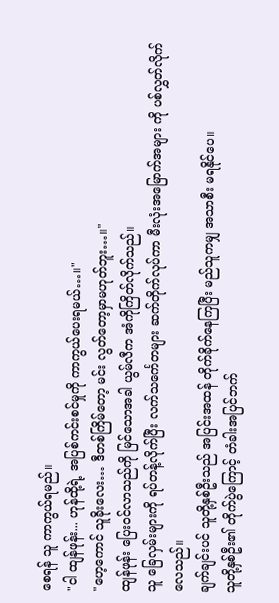စေရန် သူ ကာကွယ်ရမည်။
"ငါ ထျန်ဖုန်း... ဟုန်ထို့ရဲ့ အပြစ်ကင်းစင်မှုကို ကာကွယ်ပေးရမယ်…။"
"ဟေ့ကောင် သူခိုးလေး… ဒီတစ်ကြိမ်တော့ မင်း လွတ်တော့မှာမဟုတ်ဘူး…။"
ထျန်ဖုန်း ပြေးဝင်လာသည်ကို မြင်သောအခါ ယွမ်လီက အံကိုကြိတ်လိုက်သည်။
သူ ခြေလှမ်းများကို ရပ်တန့်လိုက်ပြီး လက်သင်္ကေတများ ဆက်တိုက်လုပ်ကာ မီးလုံးအမြောက်အများ ကို ပစ်လွှတ်လိုက်လေသည်။
ချက်ချင်းပင် သူတို့နှစ်ဦးသည် အပြင်းအထန် တိုက်ခိုက်နေကြပြီး မည်သူကမျှ အသာစီး မရနိုင်ပေ။
သူတို့နှစ်ဦး၏ တိုက်ပွဲကြောင့် တံခါးအပြင်ဘက်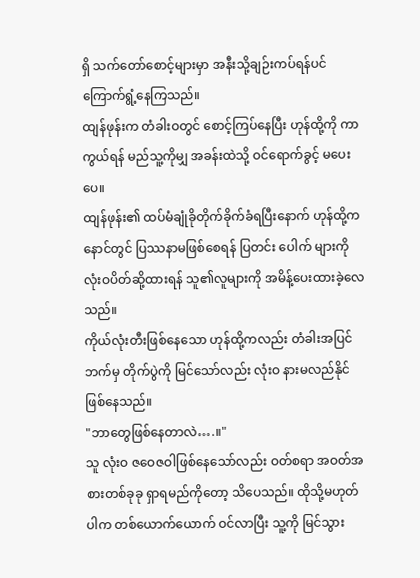ရှိ သက်တော်စောင့်များမှာ အနီးသို့ချဉ်းကပ်ရန်ပင် ကြောက်ရွံ့နေကြသည်။
ထျန်ဖုန်းက တံခါးဝတွင် စောင့်ကြပ်နေပြီး ဟုန်ထို့ကို ကာကွယ်ရန် မည်သူ့ကိုမျှ အခန်းထဲသို့ ဝင်ရောက်ခွင့် မပေးပေ။
ထျန်ဖုန်း၏ ထပ်မံချုံခိုတိုက်ခိုက်ခံရပြီးနောက် ဟုန်ထို့က နောင်တွင် ပြဿနာမဖြစ်စေရန် ပြတင်း ပေါက် များကို လုံးဝပိတ်ဆို့ထားရန် သူ၏လူများကို အမိန့်ပေးထားခဲ့လေသည်။
ကိုယ်လုံးတီးဖြစ်နေသော ဟုန်ထို့ကလည်း တံခါးအပြင်ဘက်မှ တိုက်ပွဲကို မြင်သော်လည်း လုံးဝ နားမလည်နိုင်ဖြစ်နေသည်။
"ဘာတွေဖြစ်နေတာလဲ….။"
သူ လုံးဝ ဇဝေဇဝါဖြစ်နေသော်လည်း ဝတ်စရာ အဝတ်အစားတစ်ခုခု ရှာရမည်ကိုတော့ သိပေသည်။ ထိုသို့မဟုတ်ပါက တစ်ယောက်ယောက် ဝင်လာပြီး သူ့ကို မြင်သွား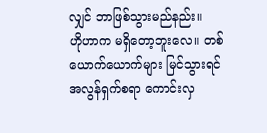လျှင် ဘာဖြစ်သွားမည်နည်း။
ဟိုဟာက မရှိတော့ဘူးလေ။ တစ်ယောက်ယောက်များ မြင်သွားရင် အလွန်ရှက်စရာ ကောင်းလှ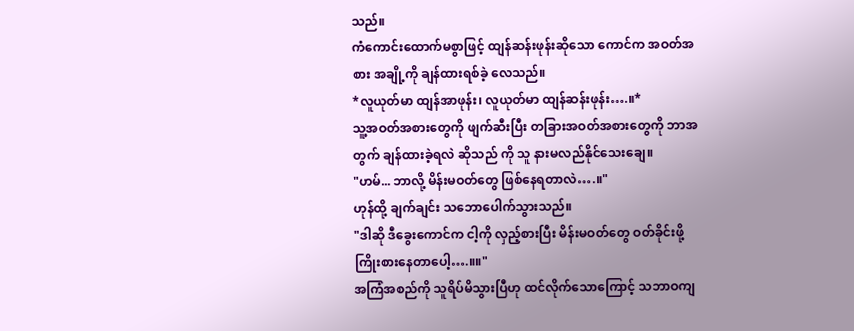သည်။
ကံကောင်းထောက်မစွာဖြင့် ထျန်ဆန်းဖုန်းဆိုသော ကောင်က အဝတ်အစား အချို့ကို ချန်ထားရစ်ခဲ့ လေသည်။
*လူယုတ်မာ ထျန်အာဖုန်း၊ လူယုတ်မာ ထျန်ဆန်းဖုန်း….။*
သူ့အဝတ်အစားတွေကို ဖျက်ဆီးပြီး တခြားအဝတ်အစားတွေကို ဘာအတွက် ချန်ထားခဲ့ရလဲ ဆိုသည် ကို သူ နားမလည်နိုင်သေးချေ။
"ဟမ်... ဘာလို့ မိန်းမဝတ်တွေ ဖြစ်နေရတာလဲ….။"
ဟုန်ထို့ ချက်ချင်း သဘောပေါက်သွားသည်။
"ဒါဆို ဒီခွေးကောင်က ငါ့ကို လှည့်စားပြီး မိန်းမဝတ်တွေ ဝတ်ခိုင်းဖို့ ကြိုးစားနေတာပေါ့….။။"
အကြံအစည်ကို သူရိပ်မိသွားပြီဟု ထင်လိုက်သောကြောင့် သဘာဝကျ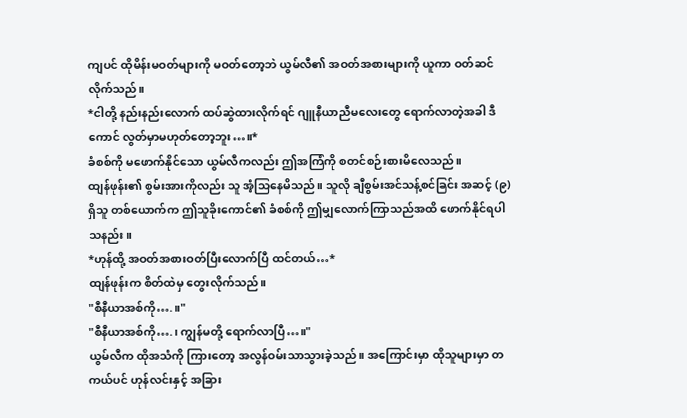ကျပင် ထိုမိန်းမဝတ်များကို မဝတ်တော့ဘဲ ယွမ်လီ၏ အဝတ်အစားများကို ယူကာ ဝတ်ဆင်လိုက်သည်။
*ငါတို့ နည်းနည်းလောက် ထပ်ဆွဲထားလိုက်ရင် ဂျူနီယာညီမလေးတွေ ရောက်လာတဲ့အခါ ဒီကောင် လွတ်မှာမဟုတ်တော့ဘူး…။*
ခံစစ်ကို မဖောက်နိုင်သော ယွမ်လီကလည်း ဤအကြံကို စတင်စဉ်းစားမိလေသည်။
ထျန်ဖုန်း၏ စွမ်းအားကိုလည်း သူ အံ့သြနေမိသည်။ သူလို ချီစွမ်းအင်သန့်စင်ခြင်း အဆင့် (၉) ရှိသူ တစ်ယောက်က ဤသူခိုးကောင်၏ ခံစစ်ကို ဤမျှလောက်ကြာသည်အထိ ဖောက်နိုင်ရပါသနည်း။
*ဟုန်ထို့ အဝတ်အစားဝတ်ပြီးလောက်ပြီ ထင်တယ်…*
ထျန်ဖုန်းက စိတ်ထဲမှ တွေးလိုက်သည်။
"စီနီယာအစ်ကို….။"
"စီနီယာအစ်ကို….၊ ကျွန်မတို့ ရောက်လာပြီ…။"
ယွမ်လီက ထိုအသံကို ကြားတော့ အလွန်ဝမ်းသာသွားခဲ့သည်။ အကြောင်းမှာ ထိုသူများမှာ တကယ်ပင် ဟုန်လင်းနှင့် အခြား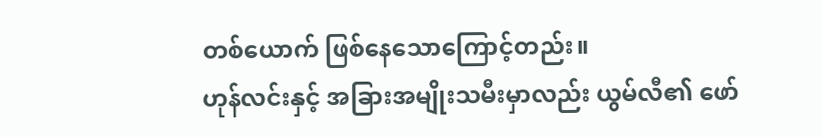တစ်ယောက် ဖြစ်နေသောကြောင့်တည်း။
ဟုန်လင်းနှင့် အခြားအမျိုးသမီးမှာလည်း ယွမ်လီ၏ ဖော်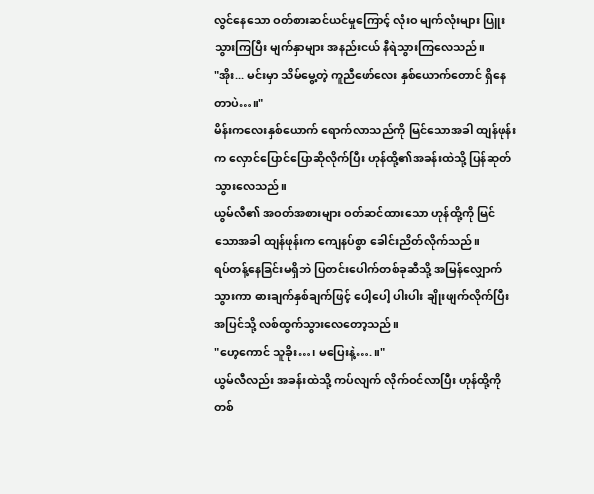လွင်နေသော ဝတ်စားဆင်ယင်မှုကြောင့် လုံးဝ မျက်လုံးများ ပြူးသွားကြပြီး မျက်နှာများ အနည်းငယ် နီရဲသွားကြလေသည်။
"အိုး... မင်းမှာ သိမ်မွေ့တဲ့ ကူညီဖော်လေး နှစ်ယောက်တောင် ရှိနေတာပဲ…။"
မိန်းကလေးနှစ်ယောက် ရောက်လာသည်ကို မြင်သောအခါ ထျန်ဖုန်းက လှောင်ပြောင်ပြောဆိုလိုက်ပြီး ဟုန်ထို့၏အခန်းထဲသို့ ပြန်ဆုတ်သွားလေသည်။
ယွမ်လီ၏ အဝတ်အစားများ ဝတ်ဆင်ထားသော ဟုန်ထို့ကို မြင်သောအခါ ထျန်ဖုန်းက ကျေနပ်စွာ ခေါင်းညိတ်လိုက်သည်။
ရပ်တန့်နေခြင်းမရှိဘဲ ပြတင်းပေါက်တစ်ခုဆီသို့ အမြန်လျှောက်သွားကာ ဓားချက်နှစ်ချက်ဖြင့် ပေါ့ပေါ့ ပါးပါး ချိုးဖျက်လိုက်ပြီး အပြင်သို့ လစ်ထွက်သွားလေတော့သည်။
"ဟေ့ကောင် သူခိုး…၊ မပြေးနဲ့….။"
ယွမ်လီလည်း အခန်းထဲသို့ ကပ်လျက် လိုက်ဝင်လာပြီး ဟုန်ထို့ကို တစ်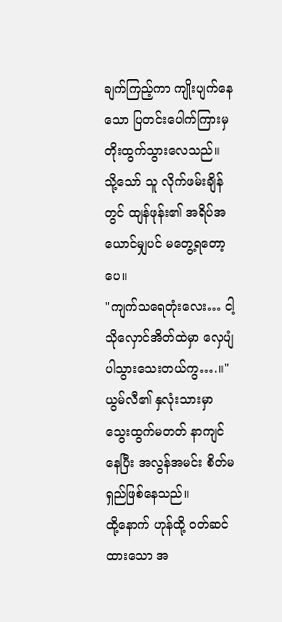ချက်ကြည့်ကာ ကျိုးပျက်နေ သော ပြတင်းပေါက်ကြားမှ တိုးထွက်သွားလေသည်။
သို့သော် သူ လိုက်ဖမ်းချိန်တွင် ထျန်ဖုန်း၏ အရိပ်အယောင်မျှပင် မတွေ့ရတော့ပေ။
"ကျက်သရေတုံးလေး… ငါ့သိုလှောင်အိတ်ထဲမှာ လှေပျံ ပါသွားသေးတယ်ကွ….။"
ယွမ်လီ၏ နှလုံးသားမှာ သွေးထွက်မတတ် နာကျင်နေပြီး အလွန်အမင်း စိတ်မရှည်ဖြစ်နေသည်။
ထို့နောက် ဟုန်ထို့ ဝတ်ဆင်ထားသော အ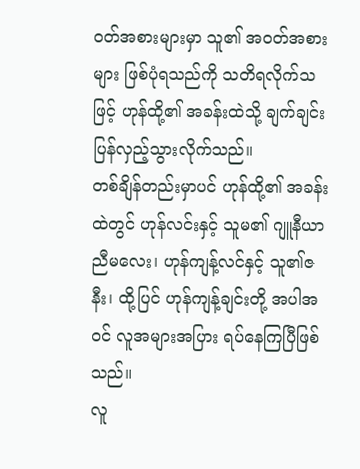ဝတ်အစားများမှာ သူ၏ အဝတ်အစားများ ဖြစ်ပုံရသည်ကို သတိရလိုက်သဖြင့် ဟုန်ထို့၏ အခန်းထဲသို့ ချက်ချင်း ပြန်လှည့်သွားလိုက်သည်။
တစ်ချိန်တည်းမှာပင် ဟုန်ထို့၏ အခန်းထဲတွင် ဟုန်လင်းနှင့် သူမ၏ ဂျူနီယာညီမလေး၊ ဟုန်ကျန့်လင်နှင့် သူ၏ဇနီး၊ ထို့ပြင် ဟုန်ကျန့်ချင်းတို့ အပါအဝင် လူအများအပြား ရပ်နေကြပြီဖြစ်သည်။
လူ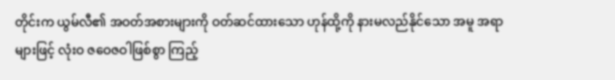တိုင်းက ယွမ်လီ၏ အဝတ်အစားများကို ဝတ်ဆင်ထားသော ဟုန်ထို့ကို နားမလည်နိုင်သော အမူ အရာများဖြင့် လုံးဝ ဇဝေဇဝါဖြစ်စွာ ကြည့်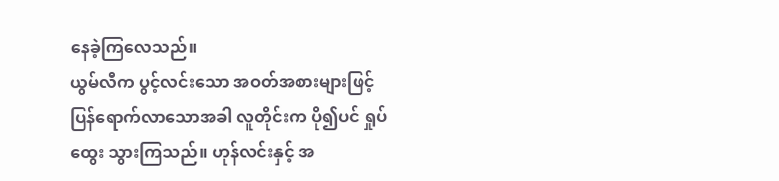နေခဲ့ကြလေသည်။
ယွမ်လီက ပွင့်လင်းသော အဝတ်အစားများဖြင့် ပြန်ရောက်လာသောအခါ လူတိုင်းက ပို၍ပင် ရှုပ်ထွေး သွားကြသည်။ ဟုန်လင်းနှင့် အ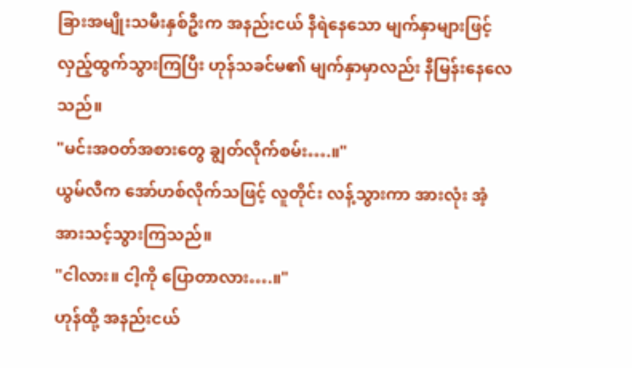ခြားအမျိုးသမီးနှစ်ဦးက အနည်းငယ် နီရဲနေသော မျက်နှာများဖြင့် လှည့်ထွက်သွားကြပြီး ဟုန်သခင်မ၏ မျက်နှာမှာလည်း နီမြန်းနေလေသည်။
"မင်းအဝတ်အစားတွေ ချွတ်လိုက်စမ်း….။"
ယွမ်လီက အော်ဟစ်လိုက်သဖြင့် လူတိုင်း လန့်သွားကာ အားလုံး အံ့အားသင့်သွားကြသည်။
"ငါလား။ ငါ့ကို ပြောတာလား….။"
ဟုန်ထို့ အနည်းငယ်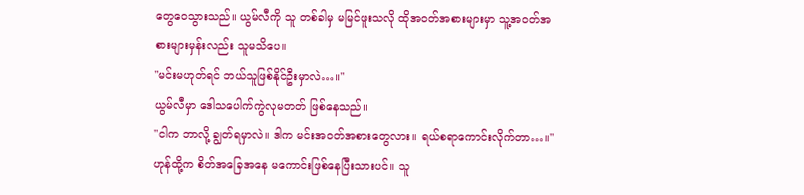တွေဝေသွားသည်။ ယွမ်လီကို သူ တစ်ခါမှ မမြင်ဖူးသလို ထိုအဝတ်အစားများမှာ သူ့အဝတ်အစားများမှန်းလည်း သူမသိပေ။
"မင်းမဟုတ်ရင် ဘယ်သူဖြစ်နိုင်ဦးမှာလဲ…။"
ယွမ်လီမှာ ဒေါသပေါက်ကွဲလုမတတ် ဖြစ်နေသည်။
"ငါက ဘာလို့ ချွတ်ရမှာလဲ။ ဒါက မင်းအဝတ်အစားတွေလား။ ရယ်စရာကောင်းလိုက်တာ…။"
ဟုန်ထို့က စိတ်အခြေအနေ မကောင်းဖြစ်နေပြီးသားပင်။ သူ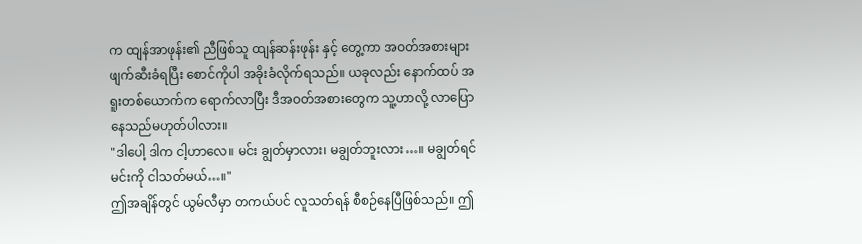က ထျန်အာဖုန်း၏ ညီဖြစ်သူ ထျန်ဆန်းဖုန်း နှင့် တွေ့ကာ အဝတ်အစားများ ဖျက်ဆီးခံရပြီး စောင်ကိုပါ အခိုးခံလိုက်ရသည်။ ယခုလည်း နောက်ထပ် အရူးတစ်ယောက်က ရောက်လာပြီး ဒီအဝတ်အစားတွေက သူ့ဟာလို့ လာပြောနေသည်မဟုတ်ပါလား။
"ဒါပေါ့ ဒါက ငါ့ဟာလေ။ မင်း ချွတ်မှာလား၊ မချွတ်ဘူးလား…။ မချွတ်ရင် မင်းကို ငါသတ်မယ်…။"
ဤအချိန်တွင် ယွမ်လီမှာ တကယ်ပင် လူသတ်ရန် စီစဉ်နေပြီဖြစ်သည်။ ဤ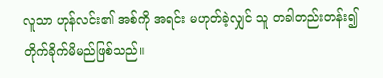လူသာ ဟုန်လင်း၏ အစ်ကို အရင်း မဟုတ်ခဲ့လျှင် သူ တခါတည်းတန်း၍ တိုက်ခိုက်မိမည်ဖြစ်သည်။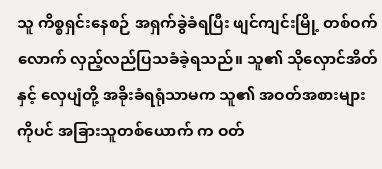သူ ကိစ္စရှင်းနေစဉ် အရှက်ခွဲခံရပြီး ဖျင်ကျင်းမြို့ တစ်ဝက်လောက် လှည့်လည်ပြသခံခဲ့ရသည်။ သူ၏ သိုလှောင်အိတ်နှင့် လှေပျံတို့ အခိုးခံရရုံသာမက သူ၏ အဝတ်အစားများကိုပင် အခြားသူတစ်ယောက် က ဝတ်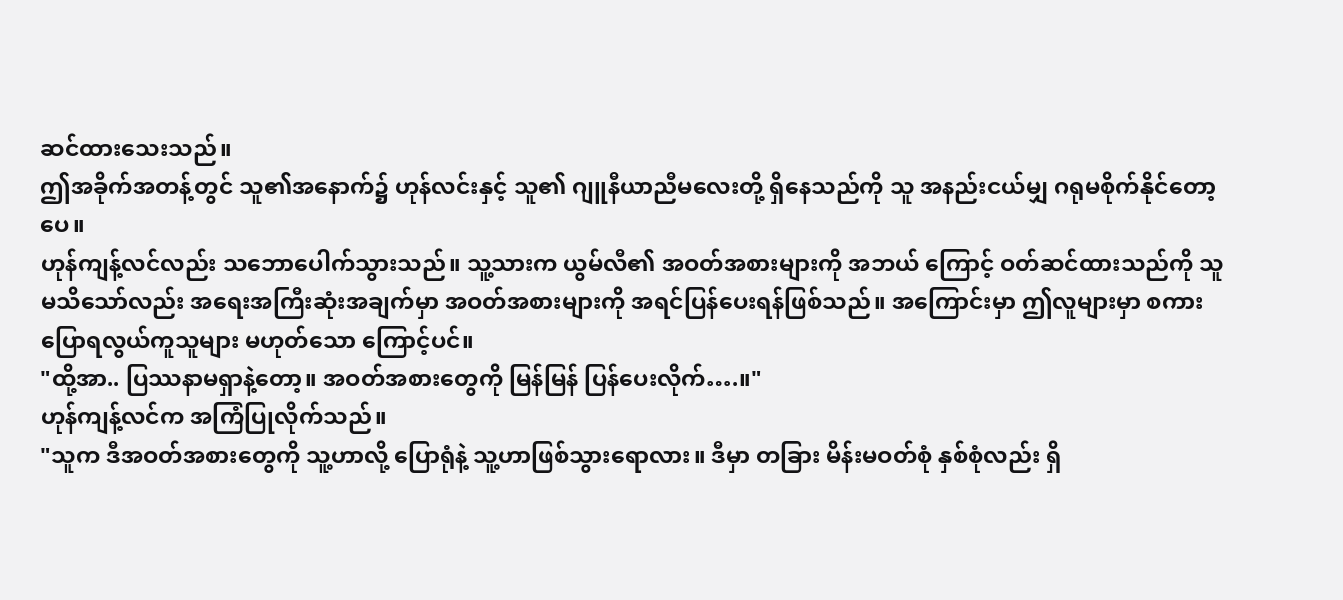ဆင်ထားသေးသည်။
ဤအခိုက်အတန့်တွင် သူ၏အနောက်၌ ဟုန်လင်းနှင့် သူ၏ ဂျူနီယာညီမလေးတို့ ရှိနေသည်ကို သူ အနည်းငယ်မျှ ဂရုမစိုက်နိုင်တော့ပေ။
ဟုန်ကျန့်လင်လည်း သဘောပေါက်သွားသည်။ သူ့သားက ယွမ်လီ၏ အဝတ်အစားများကို အဘယ် ကြောင့် ဝတ်ဆင်ထားသည်ကို သူ မသိသော်လည်း အရေးအကြီးဆုံးအချက်မှာ အဝတ်အစားများကို အရင်ပြန်ပေးရန်ဖြစ်သည်။ အကြောင်းမှာ ဤလူများမှာ စကားပြောရလွယ်ကူသူများ မဟုတ်သော ကြောင့်ပင်။
"ထို့အာ.. ပြဿနာမရှာနဲ့တော့။ အဝတ်အစားတွေကို မြန်မြန် ပြန်ပေးလိုက်….။"
ဟုန်ကျန့်လင်က အကြံပြုလိုက်သည်။
"သူက ဒီအဝတ်အစားတွေကို သူ့ဟာလို့ ပြောရုံနဲ့ သူ့ဟာဖြစ်သွားရောလား။ ဒီမှာ တခြား မိန်းမဝတ်စုံ နှစ်စုံလည်း ရှိ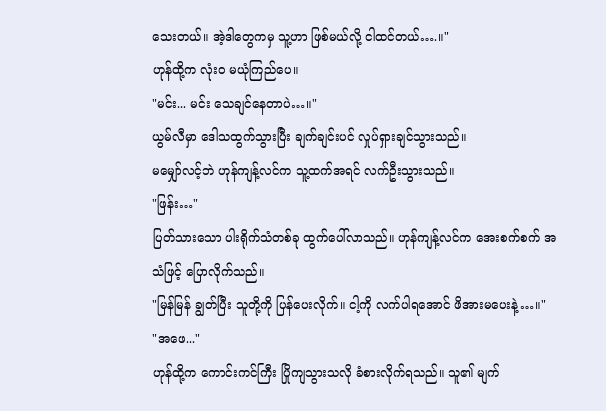သေးတယ်။ အဲ့ဒါတွေကမှ သူ့ဟာ ဖြစ်မယ်လို့ ငါထင်တယ်….။"
ဟုန်ထို့က လုံးဝ မယုံကြည်ပေ။
"မင်း... မင်း သေချင်နေတာပဲ…။"
ယွမ်လီမှာ ဒေါသထွက်သွားပြီး ချက်ချင်းပင် လှုပ်ရှားချင်သွားသည်။
မမျှော်လင့်ဘဲ ဟုန်ကျန့်လင်က သူ့ထက်အရင် လက်ဦးသွားသည်။
"ဖြန်း…"
ပြတ်သားသော ပါးရိုက်သံတစ်ခု ထွက်ပေါ်လာသည်။ ဟုန်ကျန့်လင်က အေးစက်စက် အသံဖြင့် ပြောလိုက်သည်။
"မြန်မြန် ချွတ်ပြီး သူတို့ကို ပြန်ပေးလိုက်။ ငါ့ကို လက်ပါရအောင် ဖိအားမပေးနဲ့…။"
"အဖေ..."
ဟုန်ထို့က ကောင်းကင်ကြီး ပြိုကျသွားသလို ခံစားလိုက်ရသည်။ သူ၏ မျက်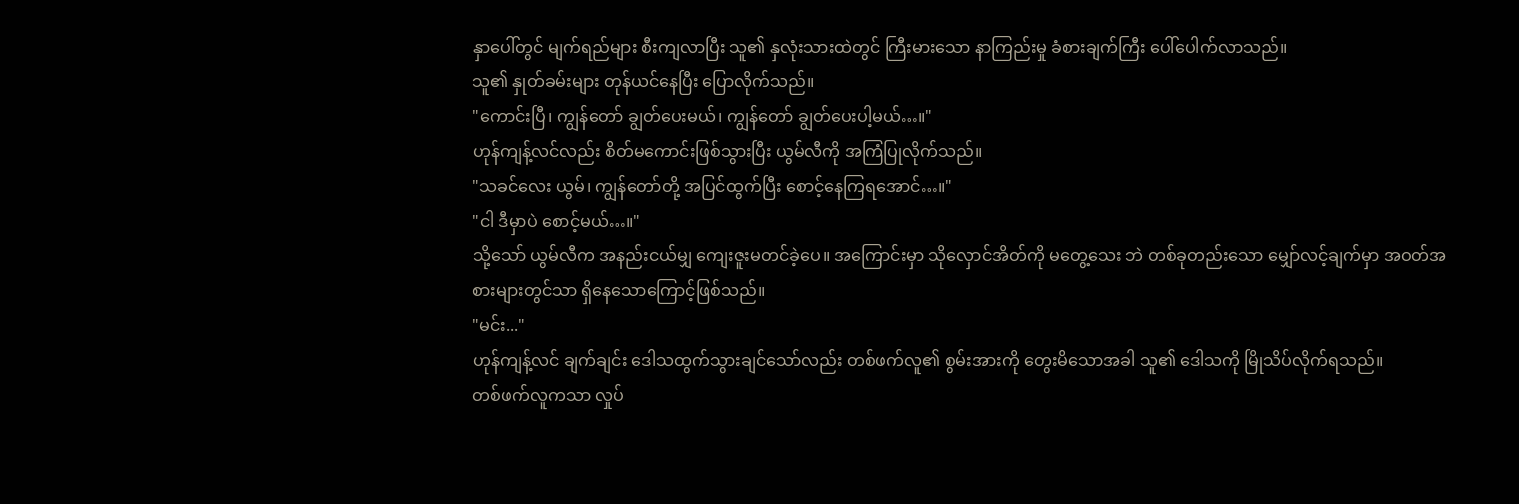နှာပေါ်တွင် မျက်ရည်များ စီးကျလာပြီး သူ၏ နှလုံးသားထဲတွင် ကြီးမားသော နာကြည်းမှု ခံစားချက်ကြီး ပေါ်ပေါက်လာသည်။
သူ၏ နှုတ်ခမ်းများ တုန်ယင်နေပြီး ပြောလိုက်သည်။
"ကောင်းပြီ၊ ကျွန်တော် ချွတ်ပေးမယ်၊ ကျွန်တော် ချွတ်ပေးပါ့မယ်…။"
ဟုန်ကျန့်လင်လည်း စိတ်မကောင်းဖြစ်သွားပြီး ယွမ်လီကို အကြံပြုလိုက်သည်။
"သခင်လေး ယွမ်၊ ကျွန်တော်တို့ အပြင်ထွက်ပြီး စောင့်နေကြရအောင်…။"
"ငါ ဒီမှာပဲ စောင့်မယ်…။"
သို့သော် ယွမ်လီက အနည်းငယ်မျှ ကျေးဇူးမတင်ခဲ့ပေ။ အကြောင်းမှာ သိုလှောင်အိတ်ကို မတွေ့သေး ဘဲ တစ်ခုတည်းသော မျှော်လင့်ချက်မှာ အဝတ်အစားများတွင်သာ ရှိနေသောကြောင့်ဖြစ်သည်။
"မင်း..."
ဟုန်ကျန့်လင် ချက်ချင်း ဒေါသထွက်သွားချင်သော်လည်း တစ်ဖက်လူ၏ စွမ်းအားကို တွေးမိသောအခါ သူ၏ ဒေါသကို မြိုသိပ်လိုက်ရသည်။
တစ်ဖက်လူကသာ လှုပ်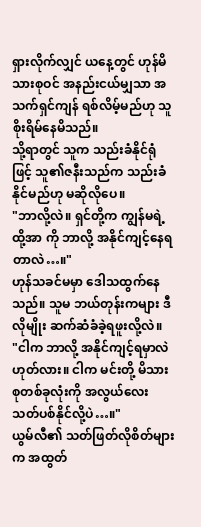ရှားလိုက်လျှင် ယနေ့တွင် ဟုန်မိသားစုဝင် အနည်းငယ်မျှသာ အသက်ရှင်ကျန် ရစ်လိမ့်မည်ဟု သူ စိုးရိမ်နေမိသည်။
သို့ရာတွင် သူက သည်းခံနိုင်ရုံဖြင့် သူ၏ဇနီးသည်က သည်းခံနိုင်မည်ဟု မဆိုလိုပေ။
"ဘာလို့လဲ။ ရှင်တို့က ကျွန်မရဲ့ ထို့အာ ကို ဘာလို့ အနိုင်ကျင့်နေရတာလဲ…။"
ဟုန်သခင်မမှာ ဒေါသထွက်နေသည်။ သူမ ဘယ်တုန်းကများ ဒီလိုမျိုး ဆက်ဆံခံခဲ့ရဖူးလို့လဲ။
"ငါက ဘာလို့ အနိုင်ကျင့်ရမှာလဲ ဟုတ်လား။ ငါက မင်းတို့ မိသားစုတစ်ခုလုံးကို အလွယ်လေး သတ်ပစ်နိုင်လို့ပဲ…။"
ယွမ်လီ၏ သတ်ဖြတ်လိုစိတ်များက အထွတ်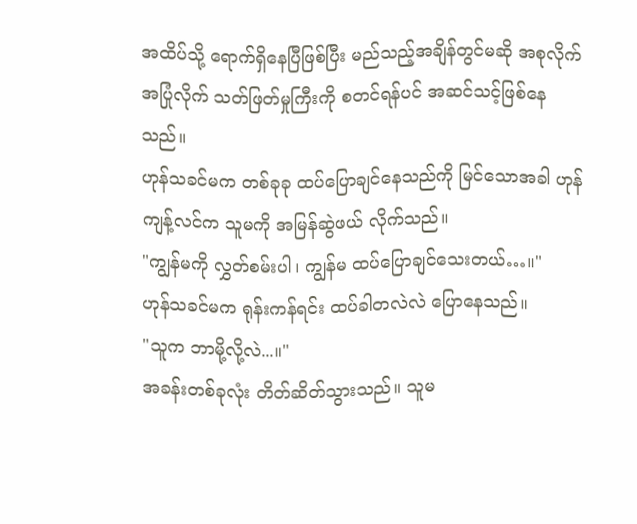အထိပ်သို့ ရောက်ရှိနေပြီဖြစ်ပြီး မည်သည့်အချိန်တွင်မဆို အစုလိုက်အပြုံလိုက် သတ်ဖြတ်မှုကြီးကို စတင်ရန်ပင် အဆင်သင့်ဖြစ်နေသည်။
ဟုန်သခင်မက တစ်ခုခု ထပ်ပြောချင်နေသည်ကို မြင်သောအခါ ဟုန်ကျန့်လင်က သူမကို အမြန်ဆွဲဖယ် လိုက်သည်။
"ကျွန်မကို လွှတ်စမ်းပါ၊ ကျွန်မ ထပ်ပြောချင်သေးတယ်…။"
ဟုန်သခင်မက ရုန်းကန်ရင်း ထပ်ခါတလဲလဲ ပြောနေသည်။
"သူက ဘာမို့လို့လဲ...။"
အခန်းတစ်ခုလုံး တိတ်ဆိတ်သွားသည်။ သူမ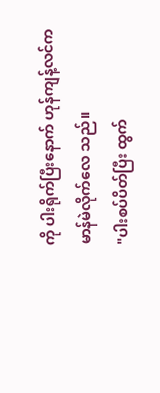ကို ပါးရိုက်ပြီးနောက် ဟုန်ကျန့်လင်က မာန်မဲလိုက်လေ သည်။
"ပါးစပ်ပိတ်ပြီး ထွက်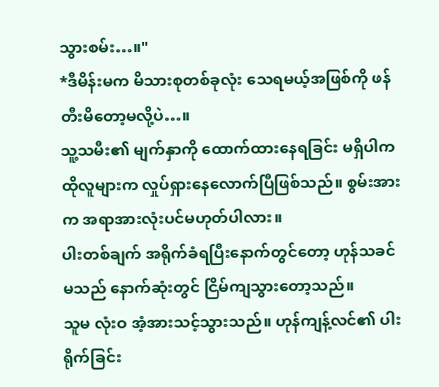သွားစမ်း…။"
*ဒီမိန်းမက မိသားစုတစ်ခုလုံး သေရမယ့်အဖြစ်ကို ဖန်တီးမိတော့မလို့ပဲ…။
သူ့သမီး၏ မျက်နှာကို ထောက်ထားနေရခြင်း မရှိပါက ထိုလူများက လှုပ်ရှားနေလောက်ပြီဖြစ်သည်။ စွမ်းအားက အရာအားလုံးပင်မဟုတ်ပါလား။
ပါးတစ်ချက် အရိုက်ခံရပြီးနောက်တွင်တော့ ဟုန်သခင်မသည် နောက်ဆုံးတွင် ငြိမ်ကျသွားတော့သည်။
သူမ လုံးဝ အံ့အားသင့်သွားသည်။ ဟုန်ကျန့်လင်၏ ပါးရိုက်ခြင်း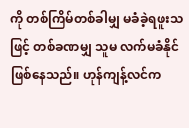ကို တစ်ကြိမ်တစ်ခါမျှ မခံခဲ့ရဖူးသဖြင့် တစ်ခဏမျှ သူမ လက်မခံနိုင်ဖြစ်နေသည်။ ဟုန်ကျန့်လင်က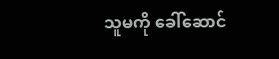သူမကို ခေါ်ဆောင်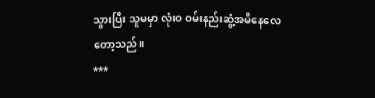သွားပြီး သူမမှာ လုံးဝ ဝမ်းနည်းဆွံ့အမိနေလေတော့သည်။
***